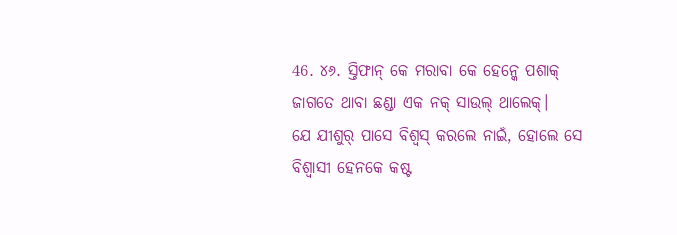46. ୪୬. ସ୍ତିଫାନ୍ କେ ମରାବା କେ ହେନ୍କେ ପଶାକ୍ ଜାଗତେ ଥାବା ଛଣ୍ଡା ଏକ ନକ୍ ସାଉଲ୍ ଥାଲେକ୍।
ଯେ ଯୀଶୁର୍ ପାସେ ବିଶ୍ବସ୍ କରଲେ ନାଇଁ, ହୋଲେ ସେ ବିଶ୍ବାସୀ ହେନକେ କଷ୍ଟ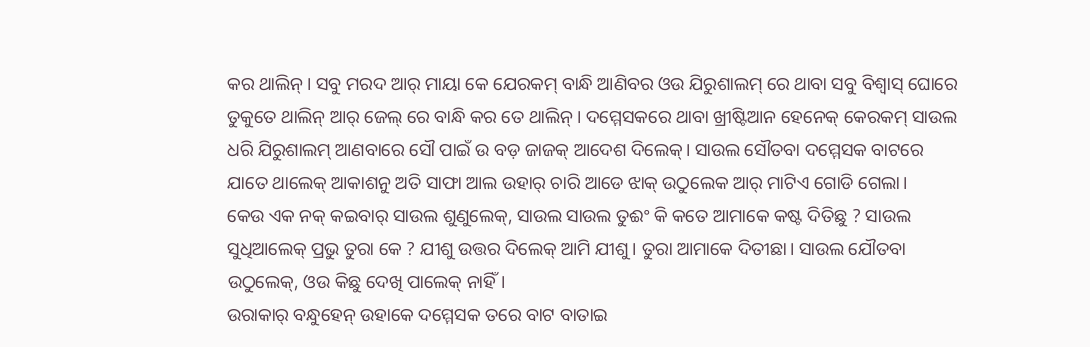କର ଥାଲିନ୍। ସବୁ ମରଦ ଆର୍ ମାୟା କେ ଯେରକମ୍ ବାନ୍ଧି ଆଣିବର ଓଉ ଯିରୁଶାଲମ୍ ରେ ଥାବା ସବୁ ବିଶ୍ବାସ୍ ଘୋରେ ତୁକୁତେ ଥାଲିନ୍ ଆର୍ ଜେଲ୍ ରେ ବାନ୍ଧି କର ତେ ଥାଲିନ୍। ଦମ୍ମେସକରେ ଥାବା ଖ୍ରୀଷ୍ଟିଆନ ହେନେକ୍ କେରକମ୍ ସାଉଲ ଧରି ଯିରୁଶାଲମ୍ ଆଣବାରେ ସୌ ପାଇଁ ଉ ବଡ଼ ଜାଜକ୍ ଆଦେଶ ଦିଲେକ୍। ସାଉଲ ସୌତବା ଦମ୍ମେସକ ବାଟରେ ଯାତେ ଥାଲେକ୍ ଆକାଶନୁ ଅତି ସାଫା ଆଲ ଉହାର୍ ଚାରି ଆଡେ ଝାକ୍ ଉଠୁଲେକ ଆର୍ ମାଟିଏ ଗୋଡି ଗେଲା।
କେଉ ଏକ ନକ୍ କଇବାର୍ ସାଉଲ ଶୁଣୁଲେକ୍, ସାଉଲ ସାଉଲ ତୁଈଂ କି କତେ ଆମାକେ କଷ୍ଟ ଦିତିଛୁ ? ସାଉଲ ସୁଧିଆଲେକ୍ ପ୍ରଭୁ ତୁରା କେ ? ଯୀଶୁ ଉତ୍ତର ଦିଲେକ୍ ଆମି ଯୀଶୁ। ତୁରା ଆମାକେ ଦିତୀଛା। ସାଉଲ ଯୌତବା ଉଠୁଲେକ୍, ଓଉ କିଛୁ ଦେଖି ପାଲେକ୍ ନାହିଁ।
ଉରାକାର୍ ବନ୍ଧୁହେନ୍ ଉହାକେ ଦମ୍ମେସକ ତରେ ବାଟ ବାତାଇ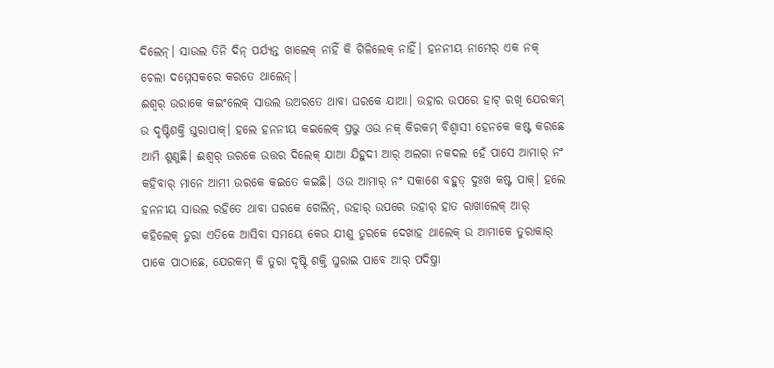ଦିଲେନ୍। ସାଉଲ ତିନି ଦିନ୍ ପର୍ଯ୍ୟନ୍ତ ଖାଲେକ୍ ନାହିଁ କି ଗିଳିଲେକ୍ ନାହିଁ। ହନନୀୟ ନାମେର୍ ଏକ ନକ୍ ଚେଲା ଦମ୍ମେସକରେ କରତେ ଥାଲେନ୍।
ଈଶ୍ବର୍ ଉରାକେ କଇଂଲେକ୍ ସାଉଲ ଉଅରତେ ଥାବା ଘରକେ ଯାଆ। ଉହାର ଉପରେ ହାଟ୍ ରଖି ଯେରକମ୍ ଉ ଦୃଷ୍ଟିଶକ୍ତି ଘୁରାପାକ୍। ହଲେ ହନନୀୟ କଇଲେକ୍ ପ୍ରଭୁ ଓଉ ନକ୍ କିରକମ୍ ବିଶ୍ବାସୀ ହେନକେ କଷ୍ଟ କରଛେ ଆମି ଶୁଣୁଛି। ଈଶ୍ବର୍ ଉରକେ ଉତ୍ତର ଦିଲେକ୍ ଯାଆ ଯିହୁଦୀ ଆର୍ ଅଲଗା ନକଦଲ ହେଁ ପାସେ ଆମାର୍ ନଂ କହିବାର୍ ମାନେ ଆମୀ ଉରକେ କଇତେ କଇଛି। ଓଉ ଆମାର୍ ନଂ ସକାଶେ ବହୁତ୍ ଦୁଃଖ କଷ୍ଟ ପାକ୍। ହଲେ ହନନୀୟ ସାଉଲ ରହିତେ ଥାବା ଘରକେ ଗେଲିନ୍, ଉହାର୍ ଉପରେ ଉହାର୍ ହାତ ରାଖାଲେକ୍ ଆର୍ କହିଲେକ୍ ତୁରା ଏତିକେ ଆସିବା ସମୟେ କେଉ ଯୀଶୁ ତୁରକେ ଦେଖାହ ଥାଲେକ୍ ଉ ଆମାକେ ତୁରାକାର୍ ପାକେ ପାଠାଛେ, ଯେରକମ୍ କି ତୁରା ଦୃଷ୍ଟି ଶକ୍ତି ଘୁରାଇ ପାବେ ଆର୍ ପଦିଷ୍ତା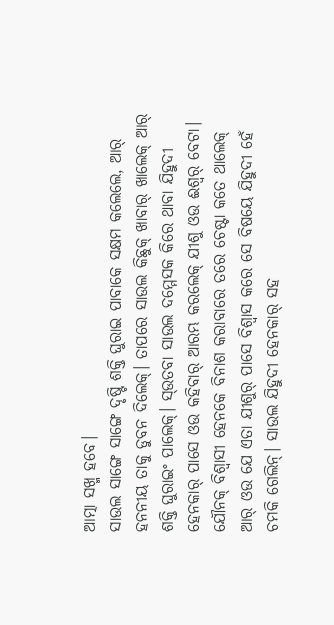ଆତ୍ମା ସଖ୍ମ ହବେ।
ସାଉଲ ସାଙ୍ଗେ ସାଙ୍ଗେ ଦୃଷ୍ଟି ଶକ୍ତି ଘୁରାଇ ପାବାକେ ସକ୍ଷମ କଲେଲେ, ଆର୍ ହନନୀୟ ତାକୁ ଡୁବନ ଦିଲେକ୍। ତାପରେ ସାଉଲ କିଛୁକ୍ ଖାବାର୍ ଖାଲେକ୍ ଆର୍ ଶକ୍ତି ଘୁରାଇଂ ପାଲେକ୍। ସ୍ଉତବା ସାଉଲ ଦମ୍ମେସକ କିରେ ଥାବା ଯିହୁଦୀ ହେନକାର୍ ପାସେ ଓଉ କହିବାର୍ ଆରମ୍ଭ କରଲେକ୍ ଯୀଶୁ ଓଉ ଈଶ୍ବର୍ ବେଟା।
ଯୌନକ୍ ବିଶ୍ବାସୀ ହେନକେ ବିନାଶ କରାବାରେ ତରେ ଚେଷ୍ଟା କତେ ଥାଲେକ୍ ଆର୍ ଓଉ ଯେ ଏତା ଯୀଶୁର୍ ପାସେ ବିଶ୍ବାସ କରେ ସେ ବିଷୟେ ଯିହୁଦୀ ହେଁ ଚମକି ଗେଲିନ୍। ସାଉଲ ଯିହୁଦୀ ହେନକାର୍ ସହ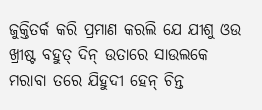ଜୁକ୍ତିତର୍କ କରି ପ୍ରମାଣ କରଲି ଯେ ଯୀଶୁ ଓଉ ଖ୍ରୀଷ୍ଟ ବହୁତ୍ ଦିନ୍ ଉତାରେ ସାଉଲକେ ମରାବା ତରେ ଯିହୁଦୀ ହେନ୍ ଚିନ୍ତ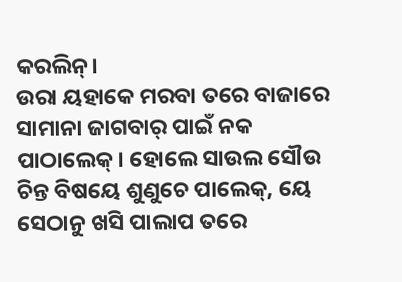କରଲିନ୍।
ଉରା ୟହାକେ ମରବା ତରେ ବାଜାରେ ସାମାନା ଜାଗବାର୍ ପାଇଁ ନକ ପାଠାଲେକ୍। ହୋଲେ ସାଉଲ ସୌଉ ଚିନ୍ତ ବିଷୟେ ଶୁଣୁଚେ ପାଲେକ୍, ୟେ ସେଠାନୁ ଖସି ପାଲାପ ତରେ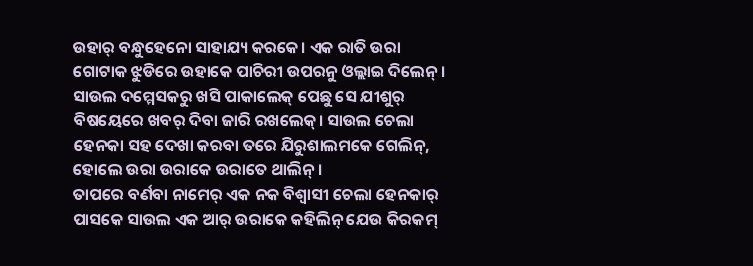ଉହାର୍ ବନ୍ଧୁହେନୋ ସାହାଯ୍ୟ କରକେ। ଏକ ରାତି ଉରା ଗୋଟାକ ଝୁଡିରେ ଉହାକେ ପାଚିରୀ ଉପରନୁ ଓଲ୍ଲାଇ ଦିଲେନ୍। ସାଉଲ ଦମ୍ମେସକରୁ ଖସି ପାକାଲେକ୍ ପେଛୁ ସେ ଯୀଶୁର୍ ବିଷୟେରେ ଖବର୍ ଦିବା ଜାରି ରଖଲେକ୍। ସାଉଲ ଚେଲା ହେନକା ସହ ଦେଖା କରବା ତରେ ଯିରୁଶାଲମକେ ଗେଲିନ୍, ହୋଲେ ଉରା ଉରାକେ ଉରାତେ ଥାଲିନ୍।
ତାପରେ ବର୍ଣବା ନାମେର୍ ଏକ ନକ ବିଶ୍ବାସୀ ଚେଲା ହେନକାର୍ ପାସକେ ସାଉଲ ଏକ ଆର୍ ଉରାକେ କହିଲିନ୍ ଯେଉ କିରକମ୍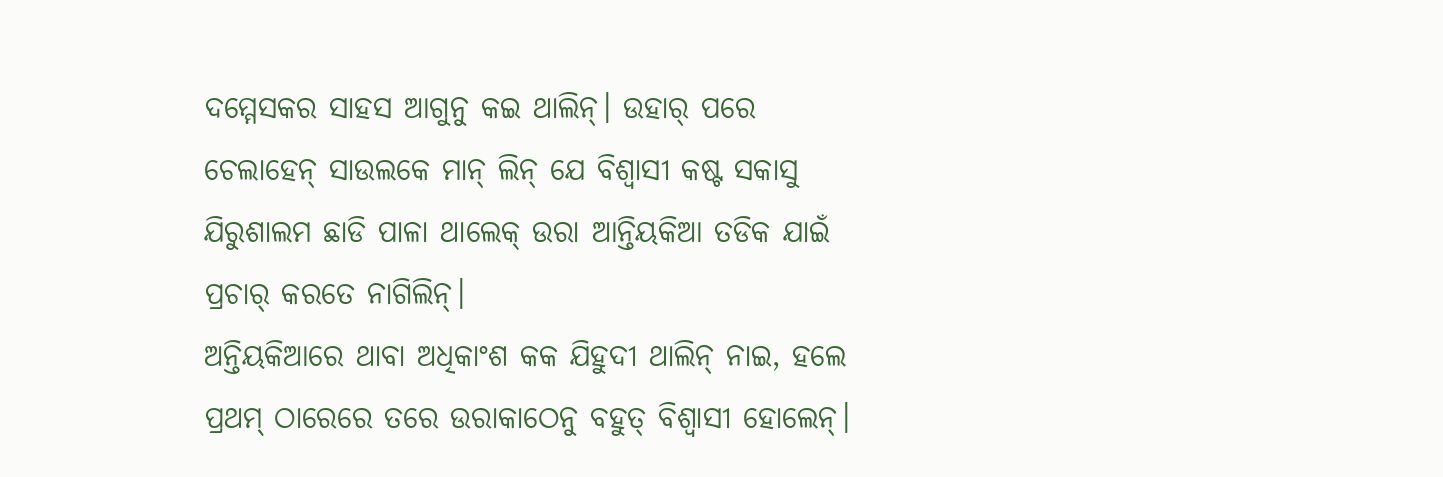ଦମ୍ମେସକର ସାହସ ଆଗୁନୁ କଇ ଥାଲିନ୍। ଉହାର୍ ପରେ ଚେଲାହେନ୍ ସାଉଲକେ ମାନ୍ ଲିନ୍ ଯେ ବିଶ୍ବାସୀ କଷ୍ଟ ସକାସୁ ଯିରୁଶାଲମ ଛାଡି ପାଳା ଥାଲେକ୍ ଉରା ଆନ୍ତିୟକିଆ ତଡିକ ଯାଇଁ ପ୍ରଚାର୍ କରତେ ନାଗିଲିନ୍।
ଅନ୍ତିୟକିଆରେ ଥାବା ଅଧିକାଂଶ କକ ଯିହୁଦୀ ଥାଲିନ୍ ନାଇ, ହଲେ ପ୍ରଥମ୍ ଠାରେରେ ତରେ ଉରାକାଠେନୁ ବହୁତ୍ ବିଶ୍ବାସୀ ହୋଲେନ୍।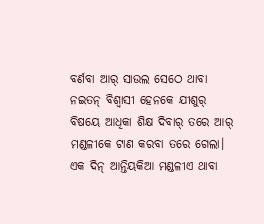ବର୍ଣବା ଆର୍ ସାଉଲ ସେଠେ ଥାବା ନଇତନ୍ ବିଶ୍ବାସୀ ହେନକେ ଯୀଶୁର୍ ବିଷୟେ ଆଧିକା ଶିକ୍ଷ ଦିବାର୍ ତରେ ଆର୍ ମଣ୍ଡଳୀକେ ଟାଣ କରବା ତରେ ଗେଲା। ଏକ ଦିନ୍ ଆନ୍ତିୟକିଆ ମଣ୍ଡଳୀଏ ଥାବା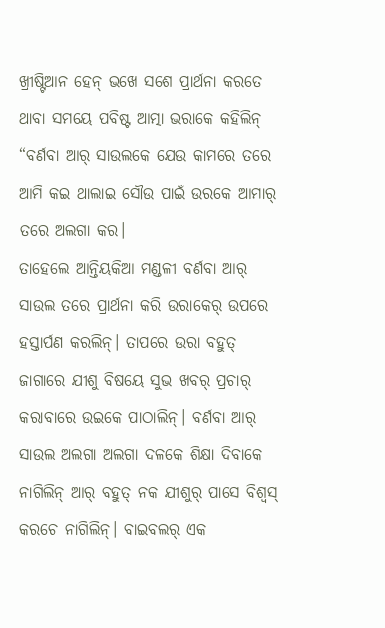ଖ୍ରୀଷ୍ଟିଆନ ହେନ୍ ଭଖେ ସଶେ ପ୍ରାର୍ଥନା କରତେ ଥାବା ସମୟେ ପବିଷ୍ଟ ଆତ୍ମା ଭରାକେ କହିଲିନ୍ “ବର୍ଣବା ଆର୍ ସାଉଲକେ ଯେଉ କାମରେ ତରେ ଆମି କଇ ଥାଲାଇ ସୌଉ ପାଇଁ ଉରକେ ଆମାର୍ ତରେ ଅଲଗା କର।
ତାହେଲେ ଆନ୍ତିୟକିଆ ମଣ୍ଡଳୀ ବର୍ଣବା ଆର୍ ସାଉଲ ତରେ ପ୍ରାର୍ଥନା କରି ଉରାକେର୍ ଉପରେ ହସ୍ତାର୍ପଣ କରଲିନ୍। ତାପରେ ଉରା ବହୁତ୍ ଜାଗାରେ ଯୀଶୁ ବିଷୟେ ସୁଭ ଖବର୍ ପ୍ରଚାର୍ କରାବାରେ ଉଇକେ ପାଠାଲିନ୍। ବର୍ଣବା ଆର୍ ସାଉଲ ଅଲଗା ଅଲଗା ଦଳକେ ଶିକ୍ଷା ଦିବାକେ ନାଗିଲିନ୍ ଆର୍ ବହୁତ୍ ନକ ଯୀଶୁର୍ ପାସେ ବିଶ୍ବସ୍ କରଚେ ନାଗିଲିନ୍। ବାଇବଲର୍ ଏକ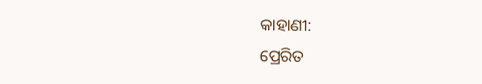କାହାଣୀ:
ପ୍ରେରିତ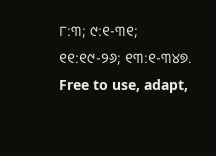୮:୩; ୯:୧-୩୧; ୧୧:୧୯-୨୬; ୧୩:୧-୩୪୭.
Free to use, adapt,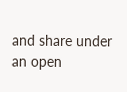and share under an open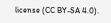license (CC BY-SA 4.0).